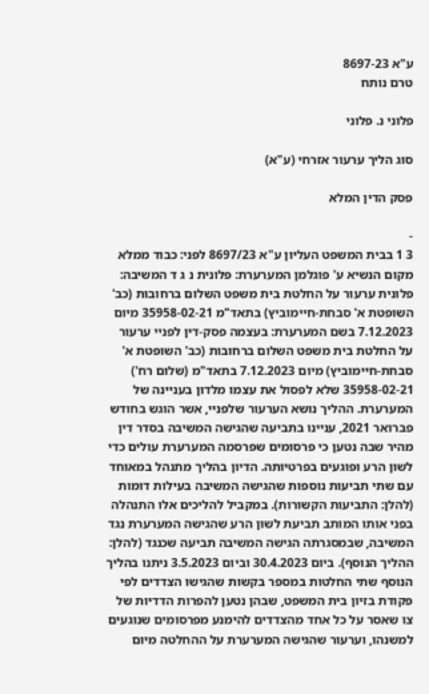ע"א 8697-23
טרם נותח

פלוני נ. פלוני

סוג הליך ערעור אזרחי (ע"א)

פסק הדין המלא

-
3 1 בבית המשפט העליון ע"א 8697/23 לפני: כבוד ממלא מקום הנשיא ע' פוגלמן המערערת: פלונית נ ג ד המשיבה: פלונית ערעור על החלטת בית משפט השלום ברחובות (כב' השופטת א' סבחת-חיימוביץ) בתאד"מ 35958-02-21 מיום 7.12.2023 בשם המערערת: בעצמה פסק-דין לפניי ערעור על החלטת בית משפט השלום ברחובות (כב' השופטת א' סבחת-חיימוביץ) מיום 7.12.2023 בתאד"מ (שלום רח') 35958-02-21 שלא לפסול את עצמו מלדון בעניינה של המערערת. ההליך נושא הערעור שלפניי, אשר הוגש בחודש פברואר 2021, עניינו בתביעה שהגישה המשיבה בסדר דין מהיר שבה נטען כי פרסומים שפרסמה המערערת עולים כדי לשון הרע ופוגעים בפרטיותה. הדיון בהליך מתנהל במאוחד עם שתי תביעות נוספות שהגישה המשיבה בעילות דומות (להלן: התביעות הקשורות). במקביל להליכים אלו התנהלה בפני אותו המותב תביעת לשון הרע שהגישה המערערת נגד המשיבה, שבמסגרתה הגישה המשיבה תביעה שכנגד (להלן: ההליך הנוסף). ביום 30.4.2023 וביום 3.5.2023 ניתנו בהליך הנוסף שתי החלטות במספר בקשות שהגישו הצדדים לפי פקודת בזיון בית המשפט, שבהן נטען להפרות הדדיות של צו שאסר על כל אחד מהצדדים להימנע מפרסומים שנוגעים למשנהו, וערעור שהגישה המערערת על ההחלטה מיום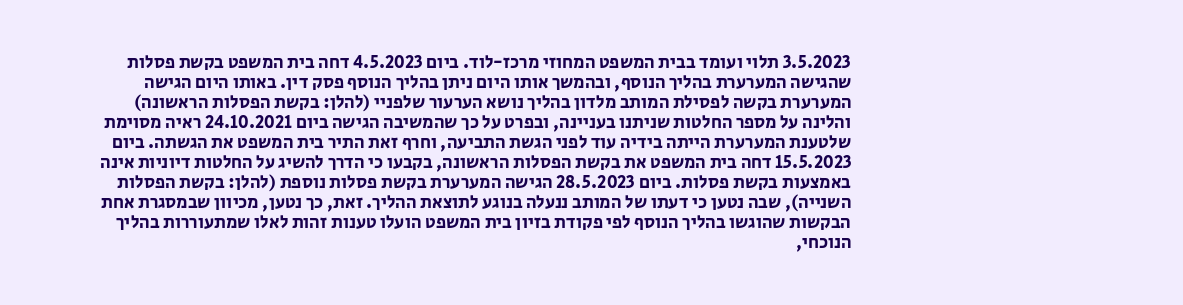3.5.2023 תלוי ועומד בבית המשפט המחוזי מרכז-לוד. ביום 4.5.2023 דחה בית המשפט בקשת פסלות שהגישה המערערת בהליך הנוסף, ובהמשך אותו היום ניתן בהליך הנוסף פסק דין. באותו היום הגישה המערערת בקשה לפסילת המותב מלדון בהליך נושא הערעור שלפניי (להלן: בקשת הפסלות הראשונה) והלינה על מספר החלטות שניתנו בעניינה, ובפרט על כך שהמשיבה הגישה ביום 24.10.2021 ראיה מסוימת שלטענת המערערת הייתה בידיה עוד לפני הגשת התביעה, וחרף זאת התיר בית המשפט את הגשתה. ביום 15.5.2023 דחה בית המשפט את בקשת הפסלות הראשונה, בקבעו כי הדרך להשיג על החלטות דיוניות אינה באמצעות בקשת פסלות. ביום 28.5.2023 הגישה המערערת בקשת פסלות נוספת (להלן: בקשת הפסלות השנייה), שבה נטען כי דעתו של המותב ננעלה בנוגע לתוצאת ההליך. זאת, כך נטען, מכיוון שבמסגרת אחת הבקשות שהוגשו בהליך הנוסף לפי פקודת בזיון בית המשפט הועלו טענות זהות לאלו שמתעוררות בהליך הנוכחי,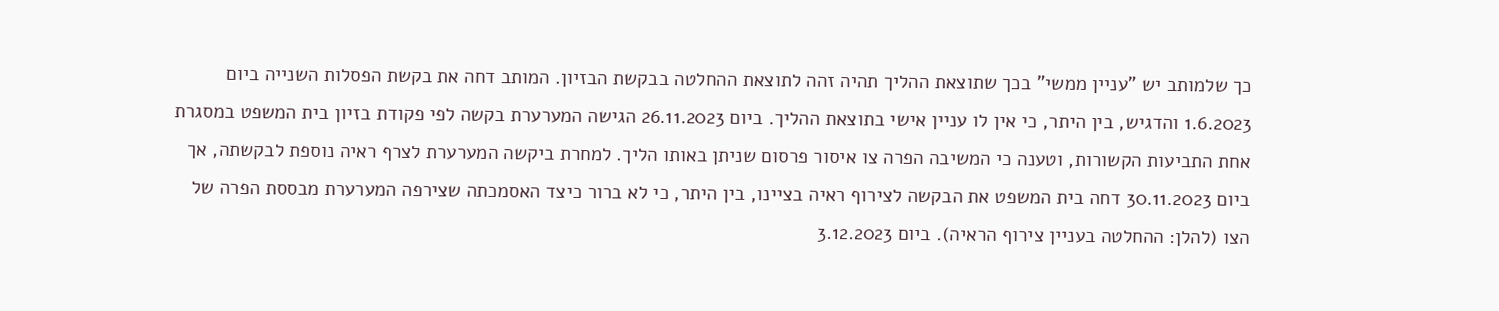כך שלמותב יש "עניין ממשי" בכך שתוצאת ההליך תהיה זהה לתוצאת ההחלטה בבקשת הבזיון. המותב דחה את בקשת הפסלות השנייה ביום 1.6.2023 והדגיש, בין היתר, כי אין לו עניין אישי בתוצאת ההליך. ביום 26.11.2023 הגישה המערערת בקשה לפי פקודת בזיון בית המשפט במסגרת אחת התביעות הקשורות, וטענה כי המשיבה הפרה צו איסור פרסום שניתן באותו הליך. למחרת ביקשה המערערת לצרף ראיה נוספת לבקשתה, אך ביום 30.11.2023 דחה בית המשפט את הבקשה לצירוף ראיה בציינו, בין היתר, כי לא ברור כיצד האסמכתה שצירפה המערערת מבססת הפרה של הצו (להלן: ההחלטה בעניין צירוף הראיה). ביום 3.12.2023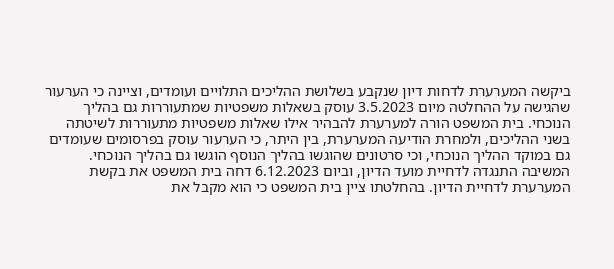ביקשה המערערת לדחות דיון שנקבע בשלושת ההליכים התלויים ועומדים, וציינה כי הערעור שהגישה על ההחלטה מיום 3.5.2023 עוסק בשאלות משפטיות שמתעוררות גם בהליך הנוכחי. בית המשפט הורה למערערת להבהיר אילו שאלות משפטיות מתעוררות לשיטתה בשני ההליכים, ולמחרת הודיעה המערערת, בין היתר, כי הערעור עוסק בפרסומים שעומדים גם במוקד ההליך הנוכחי, וכי סרטונים שהוגשו בהליך הנוסף הוגשו גם בהליך הנוכחי. המשיבה התנגדה לדחיית מועד הדיון, וביום 6.12.2023 דחה בית המשפט את בקשת המערערת לדחיית הדיון. בהחלטתו ציין בית המשפט כי הוא מקבל את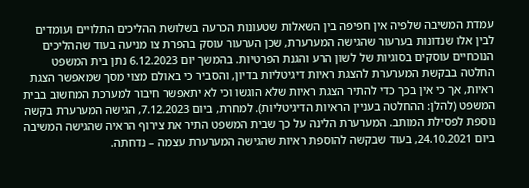עמדת המשיבה שלפיה אין חפיפה בין השאלות שטעונות הכרעה בשלושת ההליכים התלויים ועומדים לבין אלו שנדונות בערעור שהגישה המערערת, שכן הערעור עוסק בהפרת צו מניעה בעוד שההליכים הנוכחיים עוסקים בסוגיות של לשון הרע והגנת הפרטיות. בהמשך יום 6.12.2023 נתן בית המשפט החלטה בבקשת המערערת להצגת ראיות דיגיטליות בדיון, והסביר כי באולם מצוי מסך שמאפשר הצגת ראיות, אך כי אין בכך כדי להתיר הצגת ראיות שלא הוגשו וכי לא יתאפשר חיבור למערכת המחשוב בבית המשפט (להלן: ההחלטה בעניין הראיות הדיגיטליות). למחרת, ביום 7.12.2023, הגישה המערערת בקשה נוספת לפסילת המותב. המערערת הלינה על כך שבית המשפט התיר את צירוף הראיה שהגישה המשיבה ביום 24.10.2021, בעוד שבקשה להוספת ראיות שהגישה המערערת עצמה – נדחתה.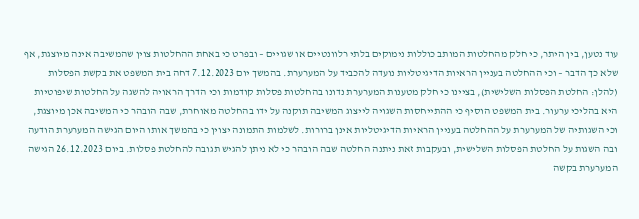עוד נטען, בין היתר, כי חלק מהחלטות המותב כוללות נימוקים בלתי רלוונטיים או שגויים – ובפרט כי באחת ההחלטות צוין שהמשיבה אינה מיוצגת, אף שלא כך הדבר – וכי ההחלטה בעניין הראיות הדיגיטליות נועדה להכביד על המערערת. בהמשך יום 7.12.2023 דחה בית המשפט את בקשת הפסלות (להלן: החלטת הפסלות השלישית), בציינו כי חלק מטענות המערערת נדונו בהחלטות פסלות קודמות וכי הדרך הראויה להשגה על החלטות שיפוטיות היא בהליכי ערעור. בית המשפט הוסיף כי ההתייחסות השגויה לייצוג המשיבה תוקנה על ידו בהחלטה מאוחרת, שבה הובהר כי המשיבה אכן מיוצגת, וכי השגותיה של המערערת על ההחלטה בעניין הראיות הדיגיטליות אינן ברורות. לשלמות התמונה יצוין כי בהמשך אותו היום הגישה המערערת הודעה ובה השגות על החלטת הפסלות השלישית, ובעקבות זאת ניתנה החלטה שבה הובהר כי לא ניתן להגיש תגובה להחלטת פסלות. ביום 26.12.2023 הגישה המערערת בקשה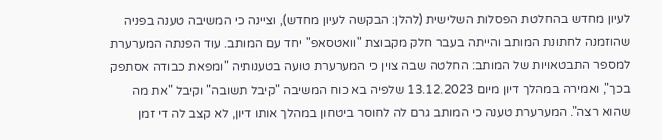לעיון מחדש בהחלטת הפסלות השלישית (להלן: הבקשה לעיון מחדש), וציינה כי המשיבה טענה בפניה שהוזמנה לחתונת המותב והייתה בעבר חלק מקבוצת "וואטסאפ" יחד עם המותב. עוד הפנתה המערערת למספר התבטאויות של המותב: החלטה שבה צוין כי המערערת טועה בטענותיה "ומפאת כבודה אסתפק בכך", ואמירה במהלך דיון מיום 13.12.2023 שלפיה בא כוח המשיבה "קיבל תשובה" וקיבל "את מה שהוא רצה". המערערת טענה כי המותב גרם לה לחוסר ביטחון במהלך אותו דיון, לא קצב לה די זמן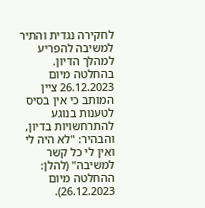לחקירה נגדית והתיר למשיבה להפריע למהלך הדיון. בהחלטה מיום 26.12.2023 ציין המותב כי אין בסיס לטענות בנוגע להתרחשויות בדיון, והבהיר: "לא היה לי ואין לי כל קשר למשיבה" (להלן: ההחלטה מיום 26.12.2023).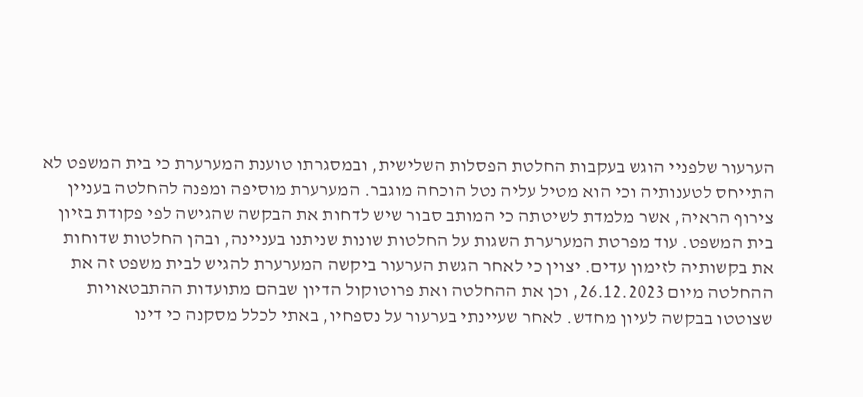הערעור שלפניי הוגש בעקבות החלטת הפסלות השלישית, ובמסגרתו טוענת המערערת כי בית המשפט לא התייחס לטענותיה וכי הוא מטיל עליה נטל הוכחה מוגבר. המערערת מוסיפה ומפנה להחלטה בעניין צירוף הראיה, אשר מלמדת לשיטתה כי המותב סבור שיש לדחות את הבקשה שהגישה לפי פקודת בזיון בית המשפט. עוד מפרטת המערערת השגות על החלטות שונות שניתנו בעניינה, ובהן החלטות שדוחות את בקשותיה לזימון עדים. יצוין כי לאחר הגשת הערעור ביקשה המערערת להגיש לבית משפט זה את ההחלטה מיום 26.12.2023, וכן את ההחלטה ואת פרוטוקול הדיון שבהם מתועדות ההתבטאויות שצוטטו בבקשה לעיון מחדש. לאחר שעיינתי בערעור על נספחיו, באתי לכלל מסקנה כי דינו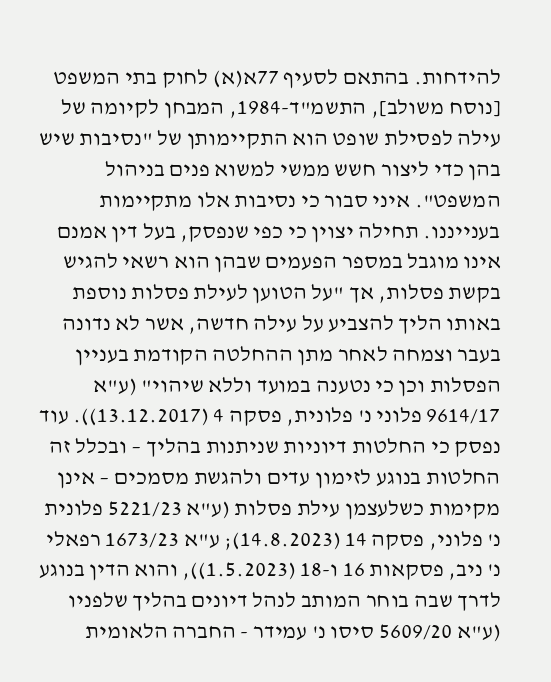להידחות. בהתאם לסעיף 77א(א) לחוק בתי המשפט [נוסח משולב], התשמ"ד-1984, המבחן לקיומה של עילה לפסילת שופט הוא התקיימותן של "נסיבות שיש בהן כדי ליצור חשש ממשי למשוא פנים בניהול המשפט". איני סבור כי נסיבות אלו מתקיימות בענייננו. תחילה יצוין כי כפי שנפסק, בעל דין אמנם אינו מוגבל במספר הפעמים שבהן הוא רשאי להגיש בקשת פסלות, אך "על הטוען לעילת פסלות נוספת באותו הליך להצביע על עילה חדשה, אשר לא נדונה בעבר וצמחה לאחר מתן ההחלטה הקודמת בעניין הפסלות וכן כי נטענה במועד וללא שיהוי" (ע"א 9614/17 פלוני נ' פלונית, פסקה 4 (13.12.2017)). עוד נפסק כי החלטות דיוניות שניתנות בהליך – ובכלל זה החלטות בנוגע לזימון עדים ולהגשת מסמכים – אינן מקימות כשלעצמן עילת פסלות (ע"א 5221/23 פלונית נ' פלוני, פסקה 14 (14.8.2023); ע"א 1673/23 רפאלי נ' ניב, פסקאות 16 ו-18 (1.5.2023)), והוא הדין בנוגע לדרך שבה בוחר המותב לנהל דיונים בהליך שלפניו (ע"א 5609/20 סיסו נ' עמידר - החברה הלאומית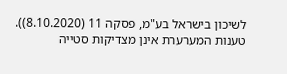לשיכון בישראל בע"מ, פסקה 11 (8.10.2020)). טענות המערערת אינן מצדיקות סטייה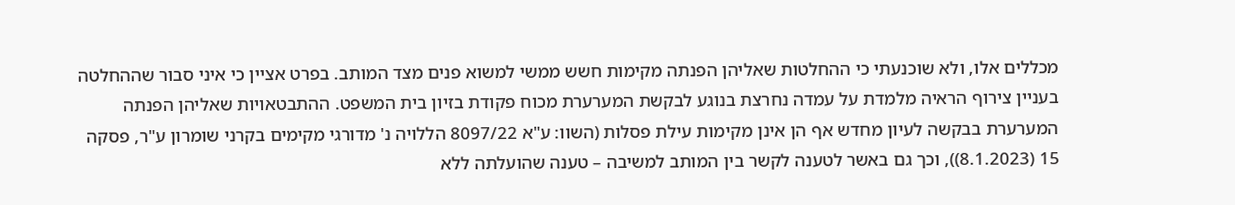מכללים אלו, ולא שוכנעתי כי ההחלטות שאליהן הפנתה מקימות חשש ממשי למשוא פנים מצד המותב. בפרט אציין כי איני סבור שההחלטה בעניין צירוף הראיה מלמדת על עמדה נחרצת בנוגע לבקשת המערערת מכוח פקודת בזיון בית המשפט. ההתבטאויות שאליהן הפנתה המערערת בבקשה לעיון מחדש אף הן אינן מקימות עילת פסלות (השוו: ע"א 8097/22 הללויה נ' מדורגי מקימים בקרני שומרון ע"ר, פסקה 15 (8.1.2023)), וכך גם באשר לטענה לקשר בין המותב למשיבה – טענה שהועלתה ללא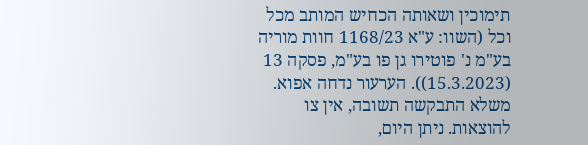תימוכין ושאותה הכחיש המותב מכל וכל (השוו: ע"א 1168/23 חוות מוריה בע"מ נ' פוטירו גן פו בע"מ, פסקה 13 (15.3.2023)). הערעור נדחה אפוא. משלא התבקשה תשובה, אין צו להוצאות. ניתן היום,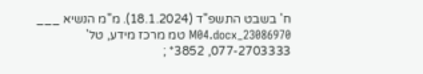ח' בשבט התשפ"ד (18.1.2024). מ"מ הנשיא ___ 23086970_M04.docx טמ מרכז מידע, טל' 077-2703333, 3852* ;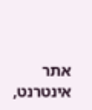אתר אינטרנט,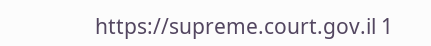https://supreme.court.gov.il 1